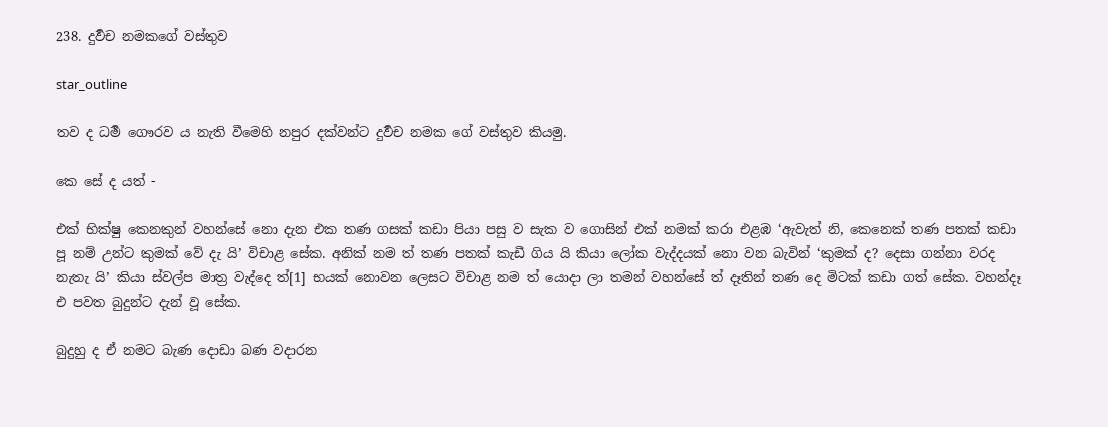238. දුර්‍වච නමකගේ වස්තුව

star_outline

තව ද ධර්‍ම ගෞරව ය නැති වීමෙහි නපුර දක්වන්ට දුර්‍වච නමක ගේ වස්තුව කියමු.

කෙ සේ ද යත් -

එක් භික්ෂු කෙනකුන් වහන්සේ නො දැන එක තණ ගසක් කඩා පියා පසු ව සැක ව ගොසින් එක් නමක් කරා එළඹ ‘ඇවැත් නි, කෙනෙක් තණ පතක් කඩා පූ නම් උන්ට කුමක් වේ දැ යි’ විචාළ සේක. අනික් නම ත් තණ පතක් කැඩී ගිය යි කියා ලෝක වැද්දයක් නො වන බැවින් ‘කුමක් ද? දෙසා ගන්නා වරද නැතැ යි’ කියා ස්වල්ප මාත්‍ර වැද්දෙ ත්[1] භයක් නොවන ලෙසට විචාළ නම ත් යොදා ලා තමන් වහන්සේ ත් දෑතින් තණ දෙ මිටක් කඩා ගත් සේක. වහන්දෑ එ පවත බුදුන්ට දැන් වූ සේක.

බුදුහු ද ඒ නමට බැණ දොඩා බණ වදාරන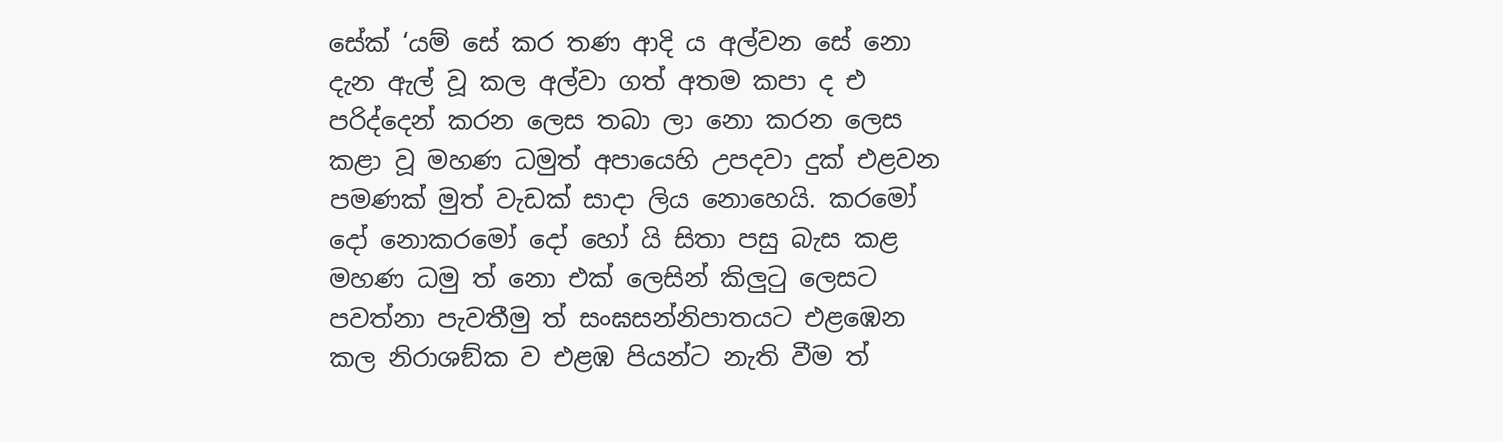සේක් ‘යම් සේ කර තණ ආදි ය අල්වන සේ නො දැන ඇල් වූ කල අල්වා ගත් අතම කපා ද එ පරිද්දෙන් කරන ලෙස තබා ලා නො කරන ලෙස කළා වූ මහණ ධමුත් අපායෙහි උපදවා දුක් එළවන පමණක් මුත් වැඩක් සාදා ලිය නොහෙයි. කරමෝ දෝ නොකරමෝ දෝ හෝ යි සිතා පසු බැස කළ මහණ ධමු ත් නො එක් ලෙසින් කිලුටු ලෙසට පවත්නා පැවතීමු ත් සංඝසන්නිපාතයට එළඹෙන කල නිරාශඞ්ක ව එළඹ පියන්ට නැති වීම ත්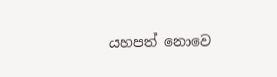යහපත් නොවෙ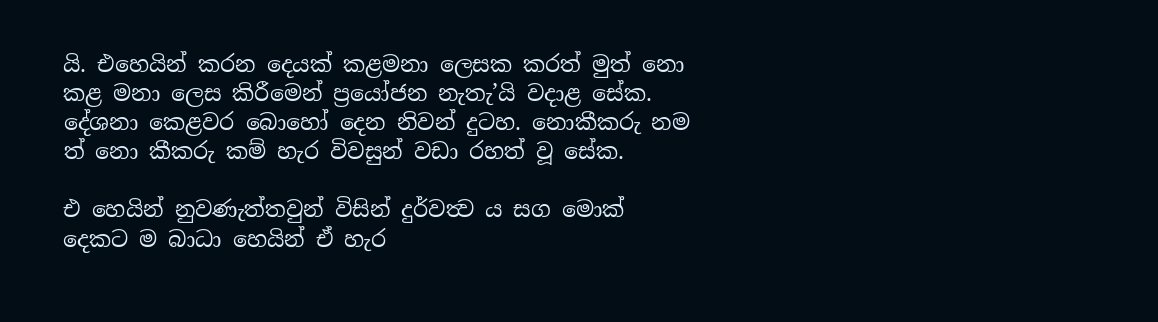යි. එහෙයින් කරන දෙයක් කළමනා ලෙසක කරත් මුත් නො කළ මනා ලෙස කිරීමෙන් ප්‍රයෝජන නැතැ’යි වදාළ සේක. දේශනා කෙළවර බොහෝ දෙන නිවන් දුටහ. නොකීකරු නම ත් නො කීකරු කම් හැර විවසුන් වඩා රහත් වූ සේක.

එ හෙයින් නුවණැත්තවුන් විසින් දුර්වත්‍ව ය සග මොක් දෙකට ම බාධා හෙයින් ඒ හැර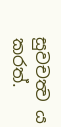සුවචත්‍ව ය කරත්.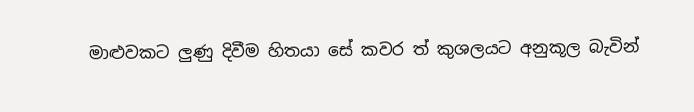මාළුවකට ලුණු දිවීම හිතයා සේ කවර ත් කුශලයට අනුකූල බැවින්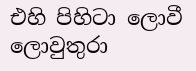එහි පිහිටා ලොවී ලොවුතුරා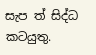සැප ත් සිද්ධ කටයුතු.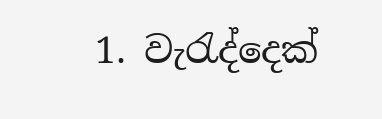1. වැරැද්දෙක්